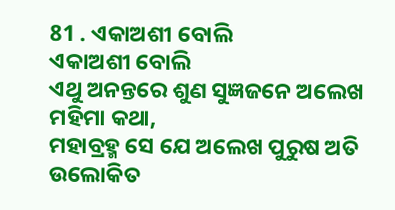81 . ଏକାଅଶୀ ବୋଲି
ଏକାଅଶୀ ବୋଲି
ଏଥୁ ଅନନ୍ତରେ ଶୁଣ ସୁଜ୍ଞଜନେ ଅଲେଖ ମହିମା କଥା,
ମହାବ୍ରହ୍ମ ସେ ଯେ ଅଲେଖ ପୁରୁଷ ଅତି ଉଲୋକିତ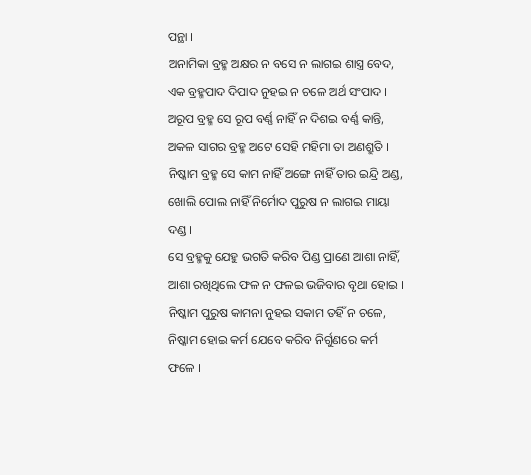ପନ୍ଥା ।
ଅନାମିକା ବ୍ରହ୍ମ ଅକ୍ଷର ନ ବସେ ନ ଲାଗଇ ଶାସ୍ତ୍ର ବେଦ,
ଏକ ବ୍ରହ୍ମପାଦ ଦିପାଦ ନୁହଇ ନ ଚଳେ ଅର୍ଥ ସଂପାଦ ।
ଅରୂପ ବ୍ରହ୍ମ ସେ ରୂପ ବର୍ଣ୍ଣ ନାହିଁ ନ ଦିଶଇ ବର୍ଣ୍ଣ କାନ୍ତି,
ଅକଳ ସାଗର ବ୍ରହ୍ମ ଅଟେ ସେହି ମହିମା ତା ଅଣଶ୍ରୁତି ।
ନିଷ୍କାମ ବ୍ରହ୍ମ ସେ କାମ ନାହିଁ ଅଙ୍ଗେ ନାହିଁ ତାର ଇନ୍ଦ୍ରି ଅଣ୍ଡ,
ଖୋଲି ପୋଲ ନାହିଁ ନିର୍ମୋଦ ପୁରୁଷ ନ ଲାଗଇ ମାୟା ଦଣ୍ଡ ।
ସେ ବ୍ରହ୍ମକୁ ଯେହୁ ଭଗତି କରିବ ପିଣ୍ଡ ପ୍ରାଣେ ଆଶା ନାହିଁ,
ଆଶା ରଖିଥିଲେ ଫଳ ନ ଫଳଇ ଭଜିବାର ବୃଥା ହୋଇ ।
ନିଷ୍କାମ ପୁରୁଷ କାମନା ନୁହଇ ସକାମ ତହିଁ ନ ଚଳେ,
ନିଷ୍କାମ ହୋଇ କର୍ମ ଯେବେ କରିବ ନିର୍ଗୁଣରେ କର୍ମ ଫଳେ ।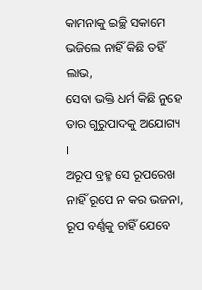କାମନାକୁ ଇଚ୍ଛି ସକାମେ ଭଜିଲେ ନାହିଁ କିଛି ତହିଁ ଲାଭ,
ସେବା ଭକ୍ତି ଧର୍ମ କିଛି ନୁହେ ତାର ଗୁରୁପାଦକୁ ଅଯୋଗ୍ୟ ।
ଅରୂପ ବ୍ରହ୍ମ ସେ ରୂପରେଖ ନାହିଁ ରୂପେ ନ କର ଭଜନା,
ରୂପ ବର୍ଣ୍ଣକୁ ଚାହିଁ ଯେବେ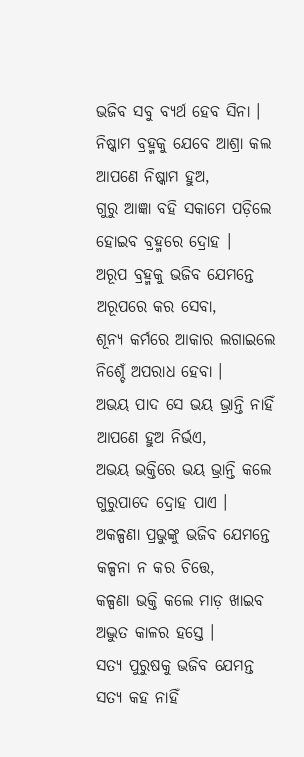ଭଜିବ ସବୁ ବ୍ୟର୍ଥ ହେବ ସିନା ।
ନିଷ୍କାମ ବ୍ରହ୍ମକୁ ଯେବେ ଆଶ୍ରା କଲ ଆପଣେ ନିଷ୍କାମ ହୁଅ,
ଗୁରୁ ଆଜ୍ଞା ବହି ସକାମେ ପଡ଼ିଲେ ହୋଇବ ବ୍ରହ୍ମରେ ଦ୍ରୋହ ।
ଅରୂପ ବ୍ରହ୍ମକୁ ଭଜିବ ଯେମନ୍ତେ ଅରୂପରେ କର ସେବା,
ଶୂନ୍ୟ କର୍ମରେ ଆକାର ଲଗାଇଲେ ନିଶ୍ଚେଁ ଅପରାଧ ହେବା ।
ଅଭୟ ପାଦ ସେ ଭୟ ଭ୍ରାନ୍ତି ନାହିଁ ଆପଣେ ହୁଅ ନିର୍ଭଏ,
ଅଭୟ ଭକ୍ତିରେ ଭୟ ଭ୍ରାନ୍ତି କଲେ ଗୁରୁପାଦେ ଦ୍ରୋହ ପାଏ ।
ଅକଳ୍ପଣା ପ୍ରଭୁଙ୍କୁ ଭଜିବ ଯେମନ୍ତେ କଳ୍ପନା ନ କର ଚିତ୍ତେ,
କଳ୍ପଣା ଭକ୍ତି କଲେ ମାଡ଼ ଖାଇବ ଅଦ୍ଭୁତ କାଳର ହସ୍ତେ ।
ସତ୍ୟ ପୁରୁଷକୁ ଭଜିବ ଯେମନ୍ତ ସତ୍ୟ କହ ନାହିଁ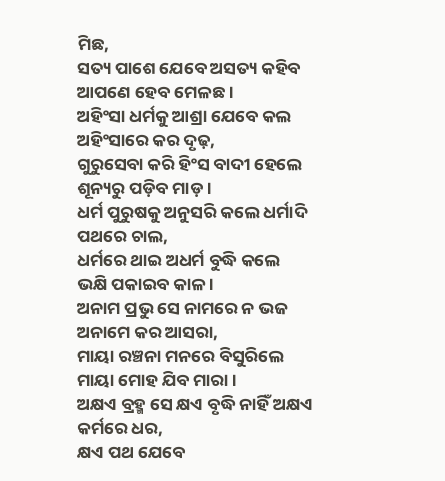ମିଛ,
ସତ୍ୟ ପାଶେ ଯେବେ ଅସତ୍ୟ କହିବ ଆପଣେ ହେବ ମେଳଛ ।
ଅହିଂସା ଧର୍ମକୁ ଆଶ୍ରା ଯେବେ କଲ ଅହିଂସାରେ କର ଦୃଢ଼,
ଗୁରୁସେବା କରି ହିଂସ ବାଦୀ ହେଲେ ଶୂନ୍ୟରୁ ପଡ଼ିବ ମାଡ଼ ।
ଧର୍ମ ପୁରୁଷକୁ ଅନୁସରି କଲେ ଧର୍ମାଦି ପଥରେ ଚାଲ,
ଧର୍ମରେ ଥାଇ ଅଧର୍ମ ବୁଦ୍ଧି କଲେ ଭକ୍ଷି ପକାଇବ କାଳ ।
ଅନାମ ପ୍ରଭୁ ସେ ନାମରେ ନ ଭଜ ଅନାମେ କର ଆସରା,
ମାୟା ରଞ୍ଚନା ମନରେ ବିସୁରିଲେ ମାୟା ମୋହ ଯିବ ମାରା ।
ଅକ୍ଷଏ ବ୍ରହ୍ମ ସେ କ୍ଷଏ ବୃଦ୍ଧି ନାହିଁ ଅକ୍ଷଏ କର୍ମରେ ଧର,
କ୍ଷଏ ପଥ ଯେବେ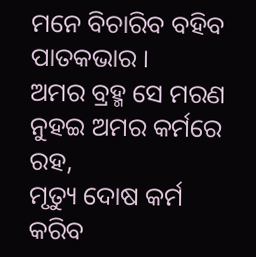ମନେ ବିଚାରିବ ବହିବ ପାତକଭାର ।
ଅମର ବ୍ରହ୍ମ ସେ ମରଣ ନୁହଇ ଅମର କର୍ମରେ ରହ,
ମୃତ୍ୟୁ ଦୋଷ କର୍ମ କରିବ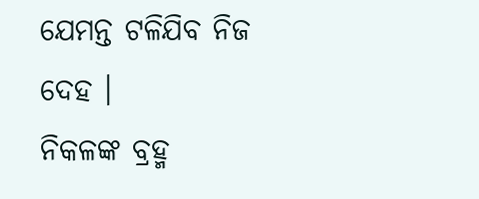ଯେମନ୍ତ ଟଳିଯିବ ନିଜ ଦେହ ।
ନିକଳଙ୍କ ବ୍ରହ୍ମ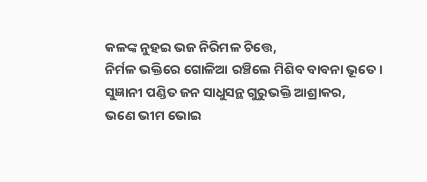କଳଙ୍କ ନୁହଇ ଭଜ ନିରିମଳ ଚିତ୍ତେ,
ନିର୍ମଳ ଭକ୍ତିରେ ଗୋଳିଆ ରଞ୍ଚିଲେ ମିଶିବ ବାବନା ଭୂତେ ।
ସୁଜ୍ଞାନୀ ପଣ୍ଡିତ ଜନ ସାଧୁସନ୍ଥ ଗୁରୁଭକ୍ତି ଆଶ୍ରାକର,
ଭଣେ ଭୀମ ଭୋଇ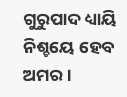ଗୁରୁପାଦ ଧ୍ୟାୟି ନିଶ୍ଚୟେ ହେବ ଅମର ।